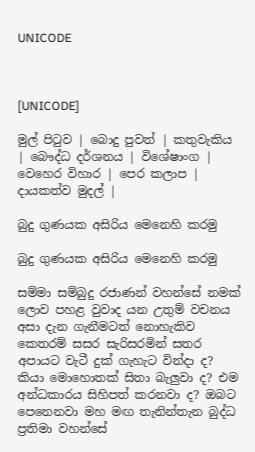UNICODE



[UNICODE]

මුල් පිටුව | බොදු පුවත් | කතුවැකිය | බෞද්ධ දර්ශනය | විශේෂාංග | වෙහෙර විහාර | පෙර කලාප | දායකත්ව මුදල් |

බුදු ගුණයක අසිරිය මෙනෙහි කරමු

බුදු ගුණයක අසිරිය මෙනෙහි කරමු

සම්මා සම්බුදු රජාණන් වහන්සේ නමක් ලොව පහළ වුවාද යන උතුම් වචනය අසා දැන ගැනීමටත් නොහැකිව කෙතරම් සසර සැරිසරමින් සතර අපායට වැටී දුක් ගැහැට වින්දා ද? කියා මොහොතක් සිතා බැලුවා ද? එම අන්ධකාරය සිහිපත් කරනවා ද? ඔබට පෙනෙනවා මහ මඟ තැනින්තැන බුද්ධ ප්‍රතිමා වහන්සේ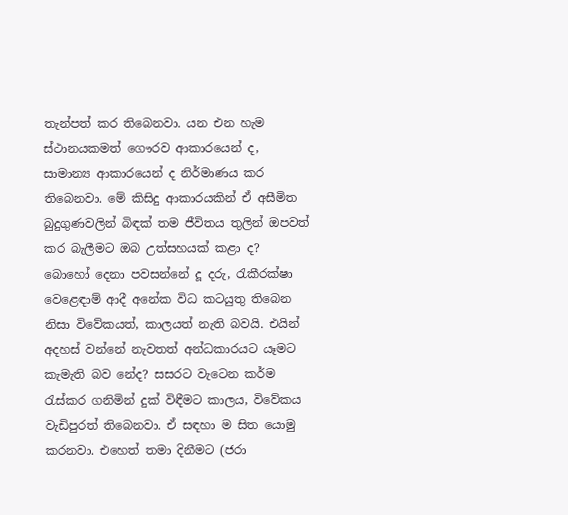තැන්පත් කර තිබෙනවා. යන එන හැම ස්ථානයකමත් ගෞරව ආකාරයෙන් ද, සාමාන්‍ය ආකාරයෙන් ද නිර්මාණය කර තිබෙනවා. මේ කිසිදු ආකාරයකින් ඒ අසීමිත බුදුගුණවලින් බිඳක් තම ජීවිතය තුලින් ඔපවත් කර බැලීමට ඔබ උත්සහයක් කළා ද? බොහෝ දෙනා පවසන්නේ දූ දරු, රැකීරක්ෂා වෙළෙඳාම් ආදී අනේක විධ කටයුතු තිබෙන නිසා විවේකයත්, කාලයත් නැති බවයි. එයින් අදහස් වන්නේ නැවතත් අන්ධකාරයට යෑමට කැමැති බව නේද? සසරට වැටෙන කර්ම රැස්කර ගනිමින් දුක් විඳීමට කාලය, විවේකය වැඩිපුරත් තිබෙනවා. ඒ සඳහා ම සිත යොමු කරනවා. එහෙත් තමා දිනීමට (ජරා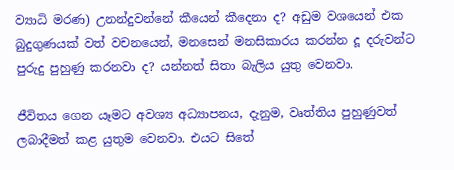ව්‍යාධි මරණ) උනන්දුවන්නේ කීයෙන් කීදෙනා ද? අඩුම වශයෙන් එක බුදුගුණයක් වත් වචනයෙන්, මනසෙන් මනසිකාරය කරන්න දූ දරුවන්ට පුරුදු පුහුණු කරනවා ද? යන්නත් සිතා බැලිය යුතු වෙනවා.

ජීවිතය ගෙන යෑමට අවශ්‍ය අධ්‍යාපනය, දැනුම, වෘත්තිය පුහුණුවත් ලබාදීමත් කළ යුතුම වෙනවා. එයට සිතේ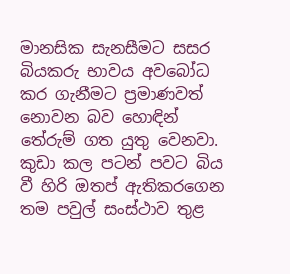මානසික සැනසීමට සසර බියකරු භාවය අවබෝධ කර ගැනීමට ප්‍රමාණවත් නොවන බව හොඳින් තේරුම් ගත යුතු වෙනවා. කුඩා කල පටන් පවට බිය වී හිරි ඔතප් ඇතිකරගෙන තම පවුල් සංස්ථාව තුළ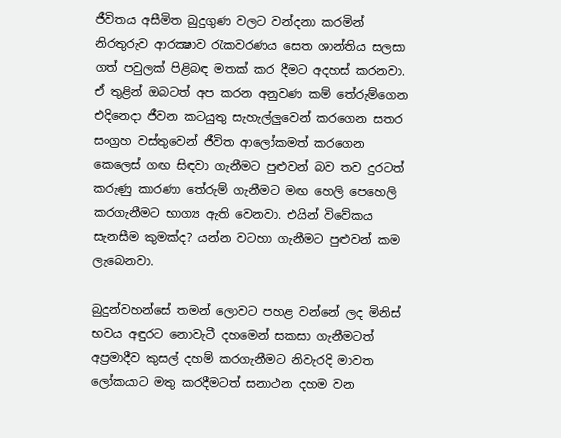ජීවිතය අසීමිත බුදුගුණ වලට වන්දනා කරමින් නිරතුරුව ආරක්‍ෂාව රැකවරණය සෙත ශාන්තිය සලසා ගත් පවුලක් පිළිබඳ මතක් කර දීමට අදහස් කරනවා. ඒ තුළින් ඔබටත් අප කරන අනුවණ කම් තේරුම්ගෙන එදිනෙදා ජීවන කටයුතු සැහැල්ලුවෙන් කරගෙන සතර සංග්‍රහ වස්තුවෙන් ජීවිත ආලෝකමත් කරගෙන කෙලෙස් ගඟ සිඳවා ගැනීමට පුළුවන් බව තව දුරටත් කරුණු කාරණා තේරුම් ගැනීමට මඟ හෙලි පෙහෙලි කරගැනීමට භාග්‍ය ඇති වෙනවා. එයින් විවේකය සැනසීම කුමක්ද? යන්න වටහා ගැනීමට පුළුවන් කම ලැබෙනවා.

බුදුන්වහන්සේ තමන් ලොවට පහළ වන්නේ ලද මිනිස් භවය අඳුරට නොවැටී දහමෙන් සකසා ගැනීමටත් අප්‍රමාදීව කුසල් දහම් කරගැනීමට නිවැරදි මාවත ලෝකයාට මතු කරදීමටත් සනාථන දහම වන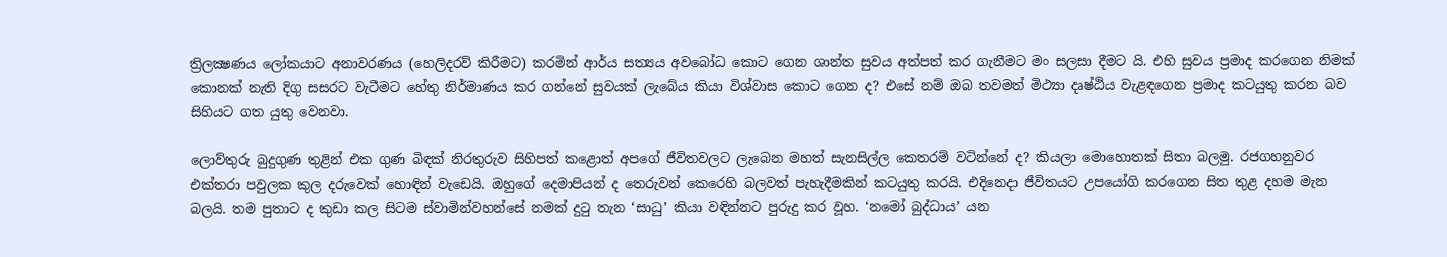ත්‍රිලක්‍ෂණය ලෝකයාට අනාවරණය (හෙලිදරව් කිරීමට) කරමින් ආර්ය සත්‍යය අවබෝධ කොට ගෙන ශාන්ත සුවය අත්පත් කර ගැනීමට මං සලසා දීමට යි. එහි සුවය ප්‍රමාද කරගෙන නිමක් කොනක් නැති දිගු සසරට වැටීමට හේතු නිර්මාණය කර ගන්නේ සුවයක් ලැබේය කියා විශ්වාස කොට ගෙන ද? එසේ නම් ඔබ තවමත් මිථ්‍යා දෘෂ්ඨිය වැළඳගෙන ප්‍රමාද කටයුතු කරන බව සිහියට ගත යුතු වෙනවා.

ලොව්තුරු බුදුගුණ තුළින් එක ගුණ බිඳක් නිරතුරුව සිහිපත් කළොත් අපගේ ජීවිතවලට ලැබෙන මහත් සැනසිල්ල කෙතරම් වටින්නේ ද? කියලා මොහොතක් සිතා බලමු. රජගහනුවර එක්තරා පවුලක කුල දරුවෙක් හොඳින් වැඩෙයි. ඔහුගේ දෙමාපියන් ද තෙරුවන් කෙරෙහි බලවත් පැහැදීමකින් කටයුතු කරයි. එදිනෙදා ජීවිතයට උපයෝගි කරගෙන සිත තුළ දහම මැන බලයි. තම පුතාට ද කුඩා කල සිටම ස්වාමින්වහන්සේ නමක් දුටු තැන ‘සාධු’ කියා වඳින්නට පුරුදු කර වූහ. ‘නමෝ බුද්ධාය’ යන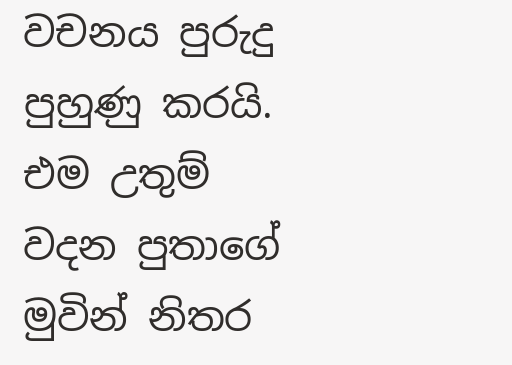වචනය පුරුදු පුහුණු කරයි. එම උතුම් වදන පුතාගේ මුවින් නිතර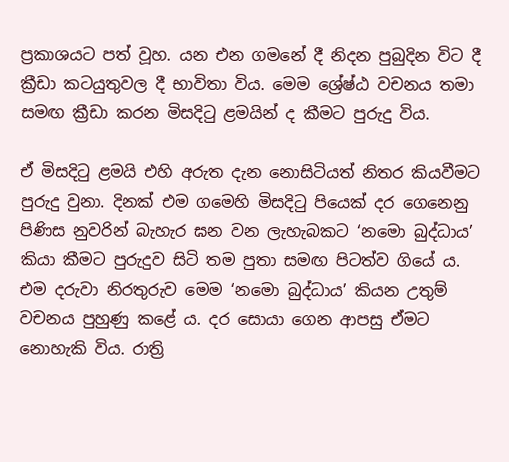ප්‍රකාශයට පත් වූහ. යන එන ගමනේ දී නිදන පුබුදින විට දී ක්‍රීඩා කටයුතුවල දී භාවිතා විය. මෙම ශ්‍රේෂ්ඨ වචනය තමා සමඟ ක්‍රීඩා කරන මිසදිටු ළමයින් ද කීමට පුරුදු විය.

ඒ මිසදිටු ළමයි එහි අරුත දැන නොසිටියත් නිතර කියවීමට පුරුදු වුනා. දිනක් එම ගමෙහි මිසදිටු පියෙක් දර ගෙනෙනු පිණිස නුවරින් බැහැර ඝන වන ලැහැබකට ‘නමො බුද්ධාය’ කියා කීමට පුරුදුව සිටි තම පුතා සමඟ පිටත්ව ගියේ ය. එම දරුවා නිරතුරුව මෙම ‘නමො බුද්ධාය’ කියන උතුම් වචනය පුහුණු කළේ ය. දර සොයා ගෙන ආපසු ඒමට නොහැකි විය. රාත්‍රි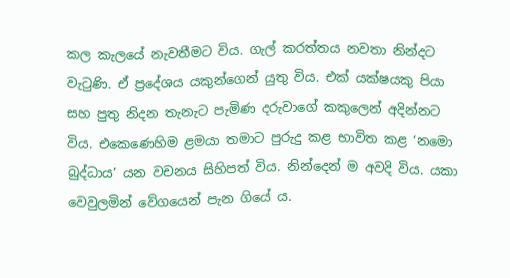කල කැලයේ නැවතීමට විය. ගැල් කරත්තය නවතා නින්දට වැටුණි. ඒ ප්‍රදේශය යකුන්ගෙන් යුතු විය. එක් යක්ෂයකු පියා සහ පුතු නිදන තැනැට පැමිණ දරුවාගේ කකුලෙන් අදින්නට විය. එකෙණෙහිම ළමයා තමාට පුරුදු කළ භාවිත කළ ‘නමො බුද්ධාය’ යන වචනය සිහිපත් විය. නින්දෙන් ම අවදි විය. යකා වෙවුලමින් වේගයෙන් පැන ගියේ ය.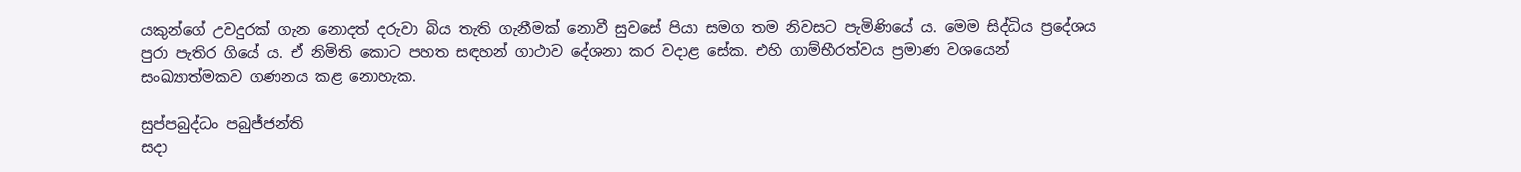යකුන්ගේ උවදුරක් ගැන නොදත් දරුවා බිය තැති ගැනීමක් නොවී සුවසේ පියා සමග තම නිවසට පැමිණියේ ය. මෙම සිද්ධිය ප්‍රදේශය පුරා පැතිර ගියේ ය. ඒ නිමිති කොට පහත සඳහන් ගාථාව දේශනා කර වදාළ සේක. එහි ගාම්භීරත්වය ප්‍රමාණ වශයෙන් සංඛ්‍යාත්මකව ගණනය කළ නොහැක.

සුප්පබුද්ධං පබුජ්ජන්ති
සදා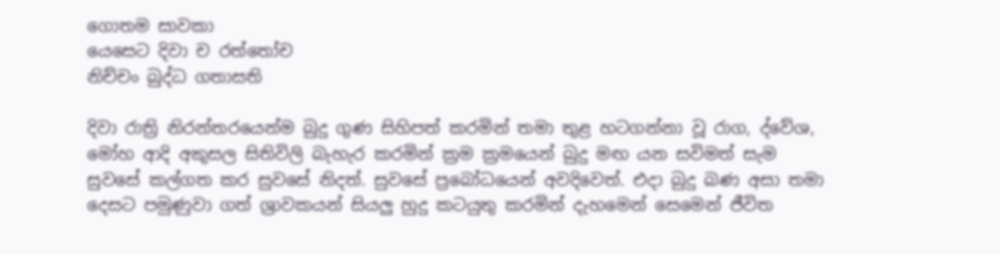ගොතම සාවකා
යෙසෙට දිවා ච රත්තෝච
නිච්චං බුද්ධ ගතාසති

දිවා රාත්‍රි නිරන්තරයෙන්ම බුදු ගුණ සිහිපත් කරමින් තමා තුළ හටගන්නා වූ රාග, ද්වේශ, මෝහ ආදි අකුසල සිතිවිලි බැහැර කරමින් ක්‍රම ක්‍රමයෙන් බුදු මඟ යන සවිමත් සැම සුවසේ කල්ගත කර සුවසේ නිදත්. සුවසේ ප්‍රබෝධයෙන් අවදිවෙත්. එදා බුදු බණ අසා තමා දෙසට පමුණුවා ගත් ශ්‍රාවකයන් සියලු හුදු කටයුතු කරමින් දැහමෙන් සෙමෙන් ජීවිත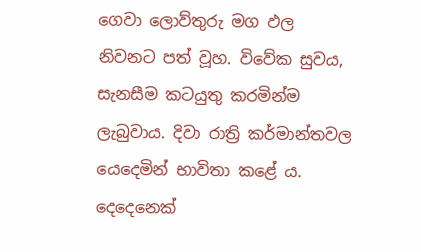ගෙවා ලොව්තුරු මග ඵල නිවනට පත් වූහ. විවේක සුවය, සැනසීම කටයුතු කරමින්ම ලැබුවාය. දිවා රාත්‍රි කර්මාන්තවල යෙදෙමින් භාවිතා කළේ ය. දෙදෙනෙක්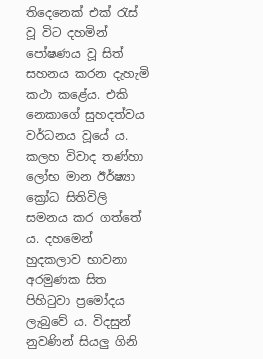තිදෙනෙක් එක් රැස් වූ විට දහමින් පෝෂණය වූ සිත් සහනය කරන දැහැමි කථා කළේය. එකි නෙකාගේ සුහදත්වය වර්ධනය වූයේ ය. කලහ විවාද තණ්හා ලෝභ මාන ඊර්ෂ්‍යා ක්‍රෝධ සිතිවිලි සමනය කර ගත්තේ ය. දහමෙන් හුදකලාව භාවනා අරමුණක සිත පිහිටුවා ප්‍රමෝදය ලැබුවේ ය. විදසුන් නුවණින් සියලු ගිනි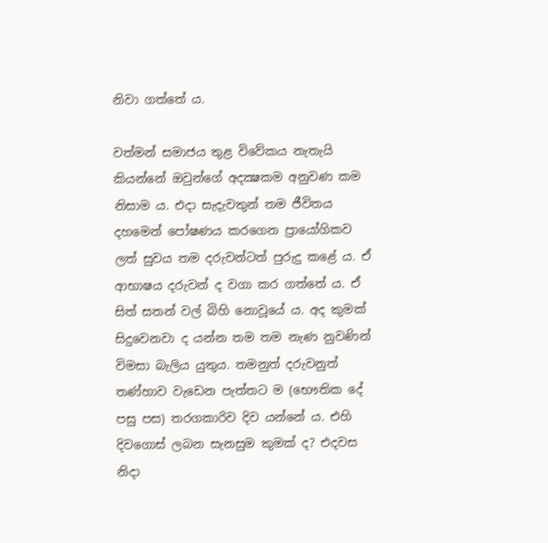නිවා ගත්තේ ය.

වත්මන් සමාජය තුළ විවේකය නැතැයි කියන්නේ ඔවුන්ගේ අදක්‍ෂකම අනුවණ කම නිසාම ය. එදා සැදැවතුන් තම ජීවිතය දහමෙන් පෝෂණය කරගෙන ප්‍රායෝගිකව ලත් සුවය තම දරුවන්ටත් පුරුදු කළේ ය. ඒ ආභාෂය දරුවන් ද වගා කර ගත්තේ ය. ඒ සිත් සතන් වල් බිහි නොවූයේ ය. අද කුමක් සිදුවෙනවා ද යන්න තම තම නැණ නුවණින් විමසා බැලිය යුතුය. තමනුත් දරුවනුත් තණ්හාව වැඩෙන පැත්තට ම (භෞතික දේ පසු පස) තරගකාරිව දිව යන්නේ ය. එහි දිවගොස් ලබන සැනසුම කුමක් ද? එදවස නිදා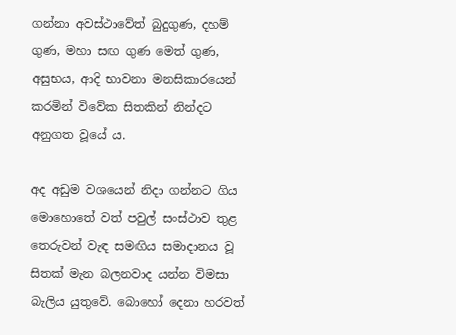ගන්නා අවස්ථාවේත් බුදුගුණ, දහම් ගුණ, මහා සඟ ගුණ මෙත් ගුණ, අසුභය, ආදි භාවනා මනසිකාරයෙන් කරමින් විවේක සිතකින් නින්දට අනුගත වූයේ ය.

අද අඩුම වශයෙන් නිදා ගන්නට ගිය මොහොතේ වත් පවුල් සංස්ථාව තුළ තෙරුවන් වැඳ සමඟිය සමාදානය වූ සිතක් මැන බලනවාද යන්න විමසා බැලිය යුතුවේ. බොහෝ දෙනා හරවත්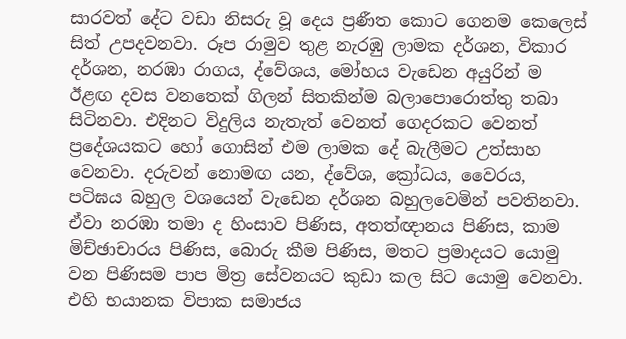සාරවත් දේට වඩා නිසරු වූ දෙය ප්‍රණීත කොට ගෙනම කෙලෙස් සිත් උපදවනවා. රූප රාමුව තුළ නැරඹු ලාමක දර්ශන, විකාර දර්ශන, නරඹා රාගය, ද්වේශය, මෝහය වැඩෙන අයුරින් ම ඊළඟ දවස වනතෙක් ගිලන් සිතකින්ම බලාපොරොත්තු තබා සිටිනවා. එදිනට විදුලිය නැතැත් වෙනත් ගෙදරකට වෙනත් ප්‍රදේශයකට හෝ ගොසින් එම ලාමක දේ බැලීමට උත්සාහ වෙනවා. දරුවන් නොමඟ යන, ද්වේශ, ක්‍රෝධය, වෛරය, පටිඝය බහුල වශයෙන් වැඩෙන දර්ශන බහුලවෙමින් පවතිනවා. ඒවා නරඹා තමා ද හිංසාව පිණිස, අතත්ඥානය පිණිස, කාම මිච්ඡාචාරය පිණිස, බොරු කීම පිණිස, මතට ප්‍රමාදයට යොමු වන පිණිසම පාප මිත්‍ර සේවනයට කුඩා කල සිට යොමු වෙනවා. එහි භයානක විපාක සමාජය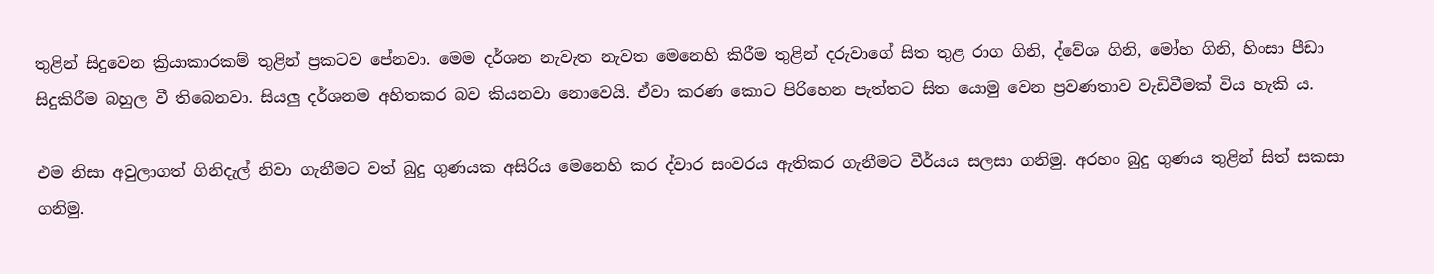තුළින් සිදුවෙන ක්‍රියාකාරකම් තුළින් ප්‍රකටව පේනවා. මෙම දර්ශන නැවැත නැවත මෙනෙහි කිරීම තුළින් දරුවාගේ සිත තුළ රාග ගිනි, ද්වේශ ගිනි, මෝහ ගිනි, හිංසා පීඩා සිදුකිරීම බහුල වී තිබෙනවා. සියලු දර්ශනම අහිතකර බව කියනවා නොවෙයි. ඒවා කරණ කොට පිරිහෙන පැත්තට සිත යොමු වෙන ප්‍රවණතාව වැඩිවීමක් විය හැකි ය.

එම නිසා අවුලාගත් ගිනිදැල් නිවා ගැනීමට වත් බුදු ගුණයක අසිරිය මෙනෙහි කර ද්වාර සංවරය ඇතිකර ගැනීමට වීර්යය සලසා ගනිමු. අරහං බුදු ගුණය තුළින් සිත් සකසා ගනිමු.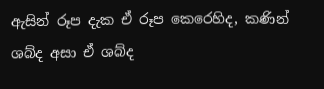ඇසින් රූප දැක ඒ රූප කෙරෙහිද, කණින් ශබ්ද අසා ඒ ශබ්ද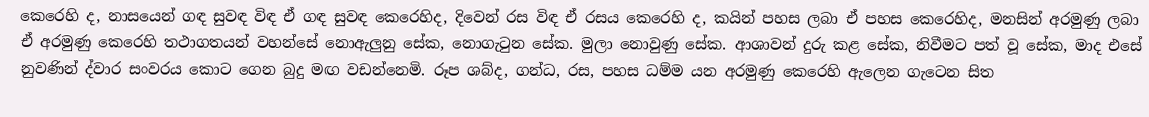කෙරෙහි ද, නාසයෙන් ගඳ සුවඳ විඳ ඒ ගඳ සුවඳ කෙරෙහිද, දිවෙන් රස විඳ ඒ රසය කෙරෙහි ද, කයින් පහස ලබා ඒ පහස කෙරෙහිද, මනසින් අරමුණු ලබා ඒ අරමුණු කෙරෙහි තථාගතයන් වහන්සේ නොඇලුනු සේක, නොගැටුන සේක. මුලා නොවුණු සේක. ආශාවන් දුරු කළ සේක, නිවීමට පත් වූ සේක, මාද එසේ නුවණින් ද්වාර සංවරය කොට ගෙන බුදු මඟ වඩන්නෙමි. රූප ශබ්ද, ගන්ධ, රස, පහස ධම්ම යන අරමුණු කෙරෙහි ඇලෙන ගැටෙන සිත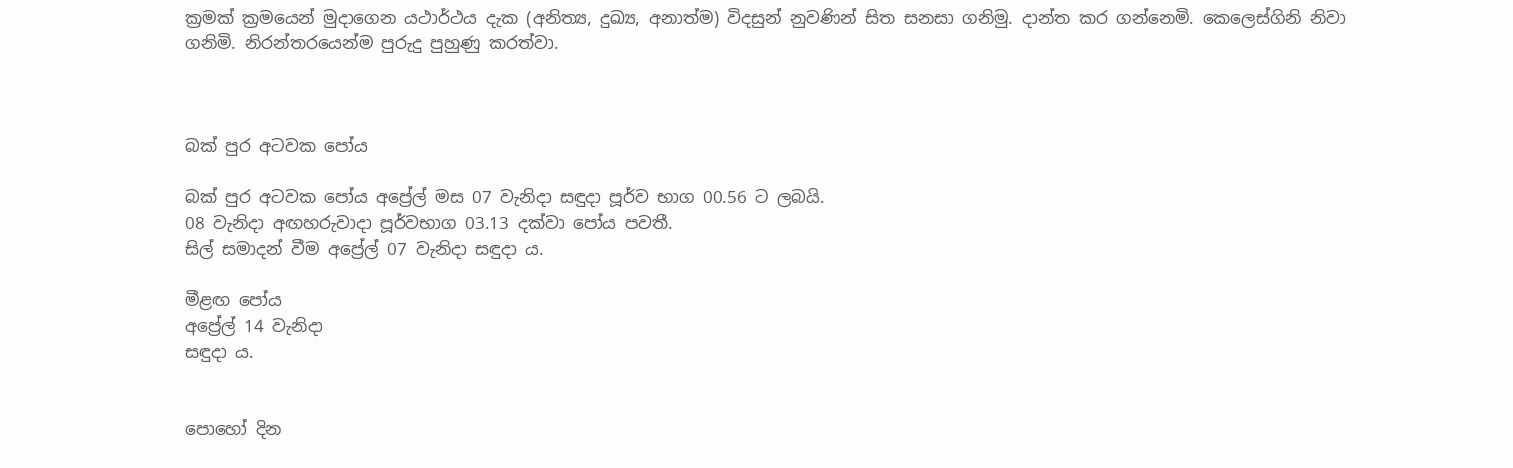ක්‍රමක් ක්‍රමයෙන් මුදාගෙන යථාර්ථය දැක (අනිත්‍ය, දුඛ්‍ය, අනාත්ම) විදසුන් නුවණින් සිත සනසා ගනිමු. දාන්ත කර ගන්නෙමි. කෙලෙස්ගිනි නිවා ගනිමි. නිරන්තරයෙන්ම පුරුදු පුහුණු කරත්වා.



බක් පුර අටවක පෝය

බක් පුර අටවක පෝය අප්‍රේල් මස 07 වැනිදා සඳුදා පූර්ව භාග 00.56 ට ලබයි.
08 වැනිදා අඟහරුවාදා පූර්වභාග 03.13 දක්වා පෝය පවතී.
සිල් සමාදන් වීම අප්‍රේල් 07 වැනිදා සඳුදා ය.

මීළඟ පෝය
අප්‍රේල් 14 වැනිදා
සඳුදා ය.


පොහෝ දින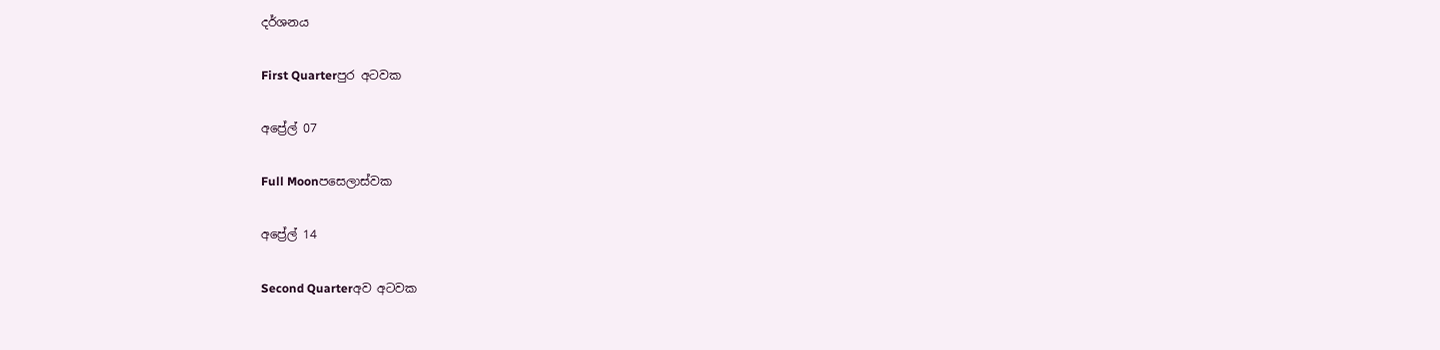දර්ශනය

First Quarterපුර අටවක

අප්‍රේල් 07

Full Moonපසෙලාස්වක

අප්‍රේල් 14

Second Quarterඅව අටවක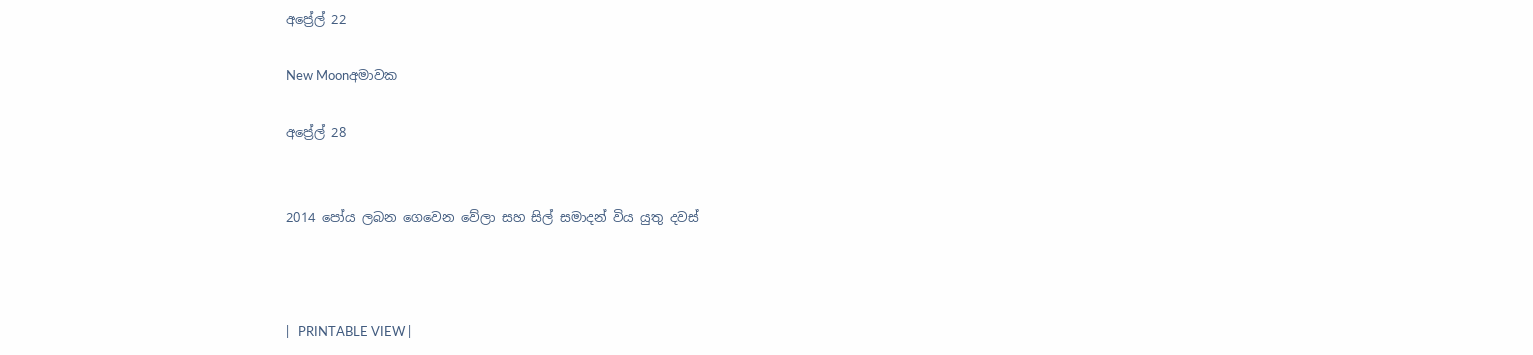අප්‍රේල් 22

New Moonඅමාවක

අප්‍රේල් 28


2014 පෝය ලබන ගෙවෙන වේලා සහ සිල් සමාදන් විය යුතු දවස්



|   PRINTABLE VIEW |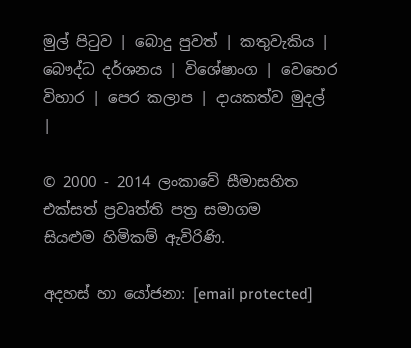මුල් පිටුව | බොදු පුවත් | කතුවැකිය | බෞද්ධ දර්ශනය | විශේෂාංග | වෙහෙර විහාර | පෙර කලාප | දායකත්ව මුදල් |

© 2000 - 2014 ලංකාවේ සීමාසහිත එක්සත් ප්‍රවෘත්ති පත්‍ර සමාගම
සියළුම හිමිකම් ඇවිරිණි.

අදහස් හා යෝජනා: [email protected]